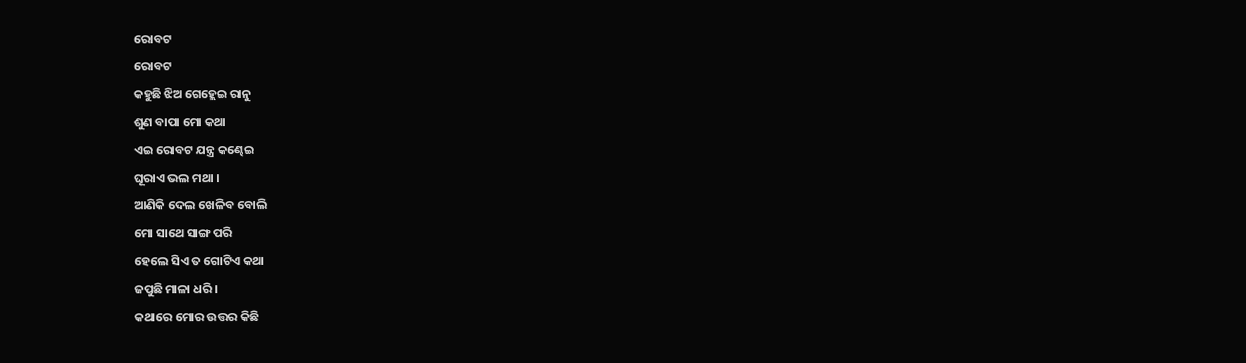ରୋବଟ
ରୋବଟ
କହୁଛି ଝିଅ ଗେହ୍ଲେଇ ରାନୁ
ଶୁଣ ବାପା ମୋ କଥା
ଏଇ ରୋବଟ ଯନ୍ତ୍ର କଣ୍ଢେଇ
ଘୂରାଏ ଭଲ ମଥା ।
ଆଣିକି ଦେଲ ଖେଳିବ ବୋଲି
ମୋ ସାଥେ ସାଙ୍ଗ ପରି
ହେଲେ ସିଏ ତ ଗୋଟିଏ କଥା
ଜପୁଛି ମାଳା ଧରି ।
କଥାରେ ମୋର ଉତ୍ତର କିଛି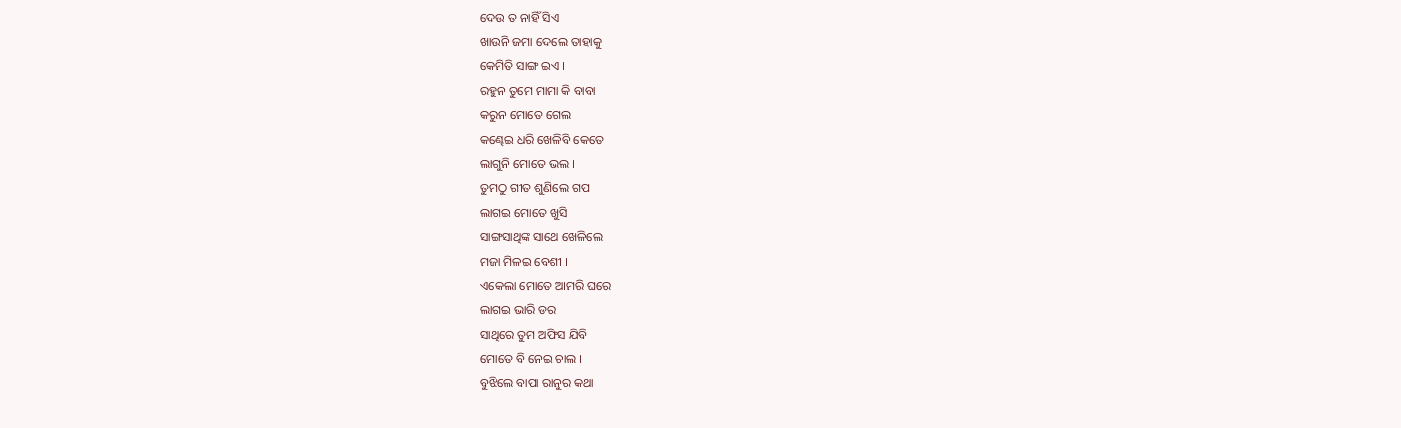ଦେଉ ତ ନାହିଁ ସିଏ
ଖାଉନି ଜମା ଦେଲେ ତାହାକୁ
କେମିତି ସାଙ୍ଗ ଇଏ ।
ରହୁନ ତୁମେ ମାମା କି ବାବା
କରୁନ ମୋତେ ଗେଲ
କଣ୍ଢେଇ ଧରି ଖେଳିବି କେତେ
ଲାଗୁନି ମୋତେ ଭଲ ।
ତୁମଠୁ ଗୀତ ଶୁଣିଲେ ଗପ
ଲାଗଇ ମୋତେ ଖୁସି
ସାଙ୍ଗସାଥିଙ୍କ ସାଥେ ଖେଳିଲେ
ମଜା ମିଳଇ ବେଶୀ ।
ଏକେଲା ମୋତେ ଆମରି ଘରେ
ଲାଗଇ ଭାରି ଡର
ସାଥିରେ ତୁମ ଅଫିସ ଯିବି
ମୋତେ ବି ନେଇ ଚାଲ ।
ବୁଝିଲେ ବାପା ରାନୁର କଥା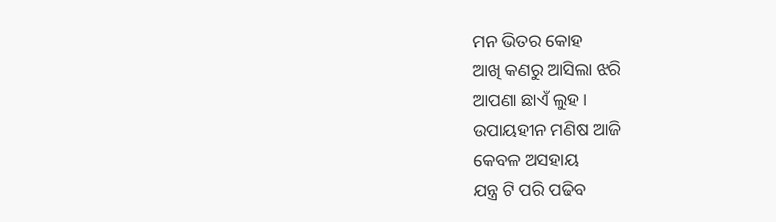ମନ ଭିତର କୋହ
ଆଖି କଣରୁ ଆସିଲା ଝରି
ଆପଣା ଛାଏଁ ଲୁହ ।
ଉପାୟହୀନ ମଣିଷ ଆଜି
କେବଳ ଅସହାୟ
ଯନ୍ତ୍ର ଟି ପରି ପଢିବ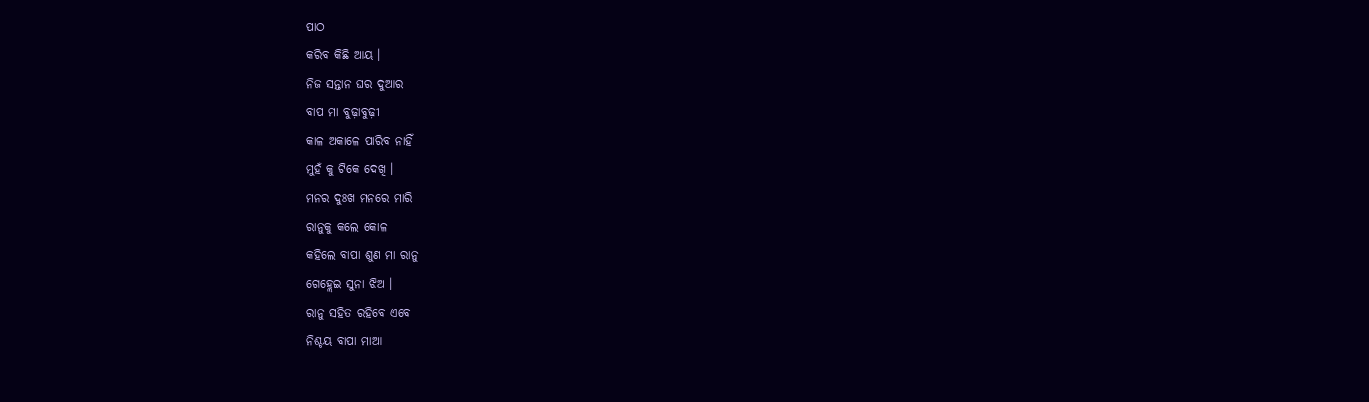ପାଠ
କରିବ କିଛି ଆୟ ।
ନିଜ ସନ୍ତାନ ଘର ଦୁଆର
ବାପ ମା ବୁଢ଼ାବୁଢ଼ୀ
କାଳ ଅକାଳେ ପାରିବ ନାହିଁ
ମୁହଁ କୁ ଟିକେ ଦେଖି ।
ମନର ଦୁଃଖ ମନରେ ମାରି
ରାନୁକୁ କଲେ କୋଳ
କହିଲେ ବାପା ଶୁଣ ମା ରାନୁ
ଗେହ୍ଲେଇ ସୁନା ଝିଅ ।
ରାନୁ ସହିତ ରହିବେ ଏବେ
ନିଶ୍ଚୟ ବାପା ମାଆ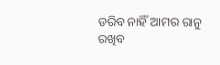ଡରିବ ନାହିଁ ଆମର ରାନୁ
ରଖିବ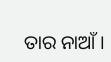ତାର ନାଆଁ ।